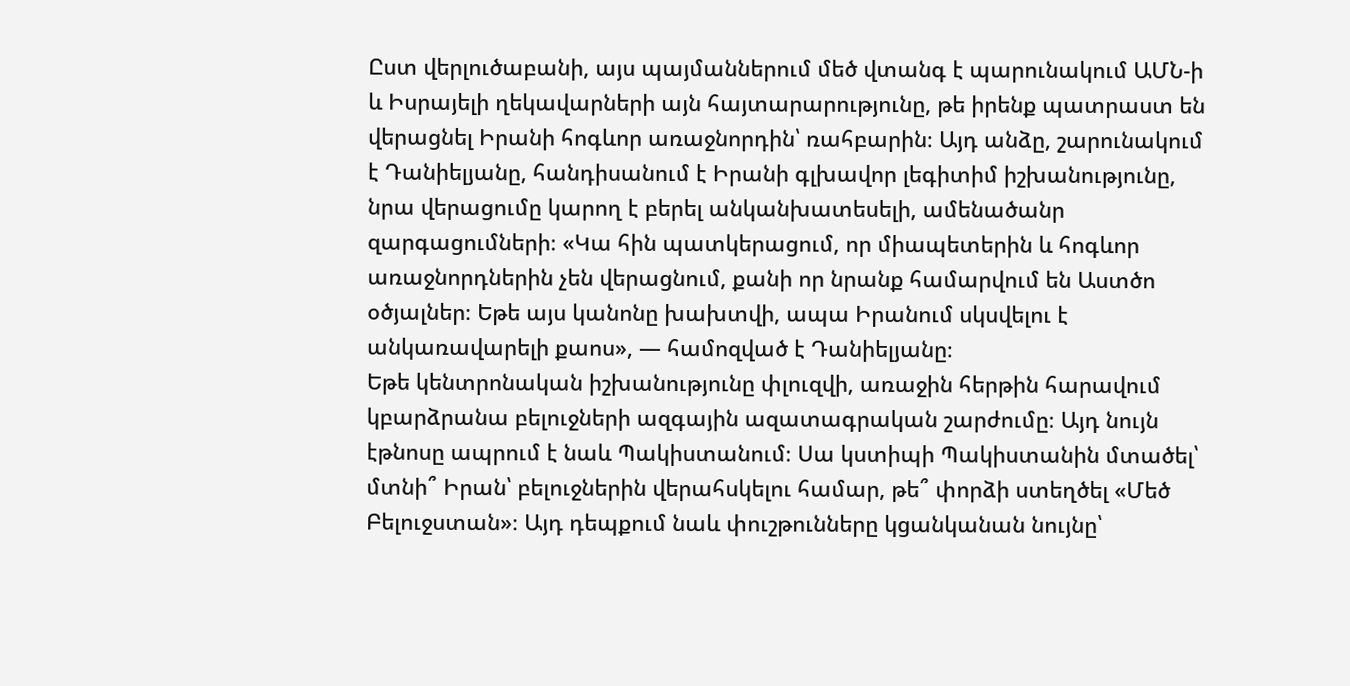Ըստ վերլուծաբանի, այս պայմաններում մեծ վտանգ է պարունակում ԱՄՆ-ի և Իսրայելի ղեկավարների այն հայտարարությունը, թե իրենք պատրաստ են վերացնել Իրանի հոգևոր առաջնորդին՝ ռահբարին։ Այդ անձը, շարունակում է Դանիելյանը, հանդիսանում է Իրանի գլխավոր լեգիտիմ իշխանությունը, նրա վերացումը կարող է բերել անկանխատեսելի, ամենածանր զարգացումների։ «Կա հին պատկերացում, որ միապետերին և հոգևոր առաջնորդներին չեն վերացնում, քանի որ նրանք համարվում են Աստծո օծյալներ։ Եթե այս կանոնը խախտվի, ապա Իրանում սկսվելու է անկառավարելի քաոս», — համոզված է Դանիելյանը։
Եթե կենտրոնական իշխանությունը փլուզվի, առաջին հերթին հարավում կբարձրանա բելուջների ազգային ազատագրական շարժումը։ Այդ նույն էթնոսը ապրում է նաև Պակիստանում։ Սա կստիպի Պակիստանին մտածել՝ մտնի՞ Իրան՝ բելուջներին վերահսկելու համար, թե՞ փորձի ստեղծել «Մեծ Բելուջստան»։ Այդ դեպքում նաև փուշթունները կցանկանան նույնը՝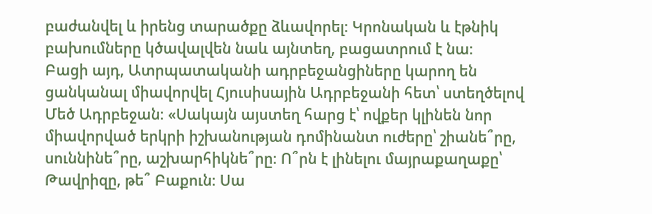բաժանվել և իրենց տարածքը ձևավորել։ Կրոնական և էթնիկ բախումները կծավալվեն նաև այնտեղ, բացատրում է նա։
Բացի այդ, Ատրպատականի ադրբեջանցիները կարող են ցանկանալ միավորվել Հյուսիսային Ադրբեջանի հետ՝ ստեղծելով Մեծ Ադրբեջան։ «Սակայն այստեղ հարց է՝ ովքեր կլինեն նոր միավորված երկրի իշխանության դոմինանտ ուժերը՝ շիանե՞րը, սուննինե՞րը, աշխարհիկնե՞րը։ Ո՞րն է լինելու մայրաքաղաքը՝ Թավրիզը, թե՞ Բաքուն։ Սա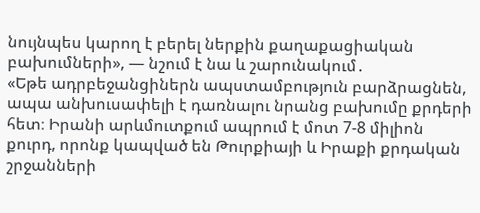նույնպես կարող է բերել ներքին քաղաքացիական բախումների», — նշում է նա և շարունակում․
«Եթե ադրբեջանցիներն ապստամբություն բարձրացնեն, ապա անխուսափելի է դառնալու նրանց բախումը քրդերի հետ։ Իրանի արևմուտքում ապրում է մոտ 7-8 միլիոն քուրդ, որոնք կապված են Թուրքիայի և Իրաքի քրդական շրջանների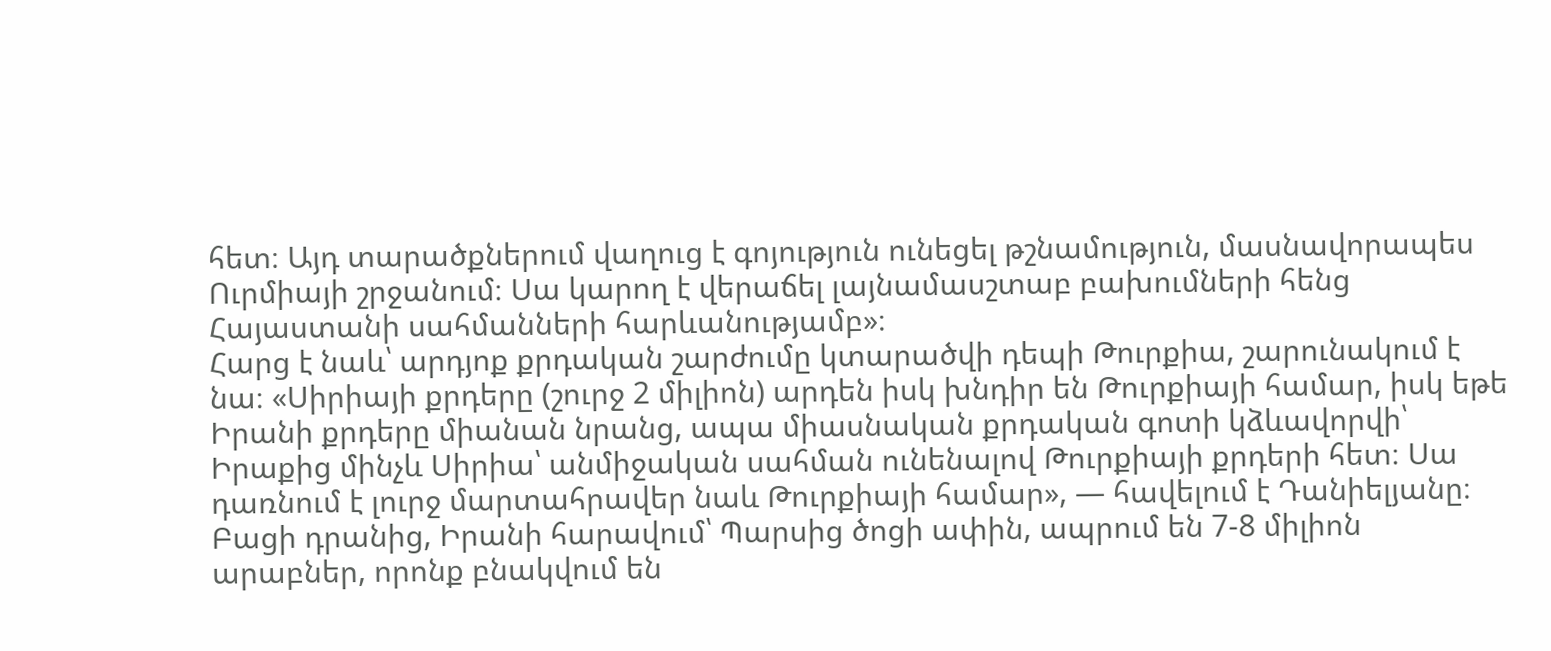հետ։ Այդ տարածքներում վաղուց է գոյություն ունեցել թշնամություն, մասնավորապես Ուրմիայի շրջանում։ Սա կարող է վերաճել լայնամասշտաբ բախումների հենց Հայաստանի սահմանների հարևանությամբ»։
Հարց է նաև՝ արդյոք քրդական շարժումը կտարածվի դեպի Թուրքիա, շարունակում է նա։ «Սիրիայի քրդերը (շուրջ 2 միլիոն) արդեն իսկ խնդիր են Թուրքիայի համար, իսկ եթե Իրանի քրդերը միանան նրանց, ապա միասնական քրդական գոտի կձևավորվի՝ Իրաքից մինչև Սիրիա՝ անմիջական սահման ունենալով Թուրքիայի քրդերի հետ։ Սա դառնում է լուրջ մարտահրավեր նաև Թուրքիայի համար», — հավելում է Դանիելյանը։ Բացի դրանից, Իրանի հարավում՝ Պարսից ծոցի ափին, ապրում են 7-8 միլիոն արաբներ, որոնք բնակվում են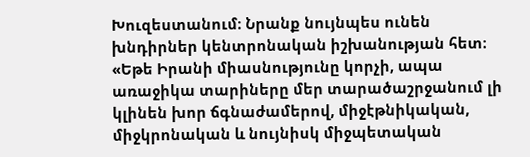Խուզեստանում։ Նրանք նույնպես ունեն խնդիրներ կենտրոնական իշխանության հետ։
«Եթե Իրանի միասնությունը կորչի, ապա առաջիկա տարիները մեր տարածաշրջանում լի կլինեն խոր ճգնաժամերով, միջէթնիկական, միջկրոնական և նույնիսկ միջպետական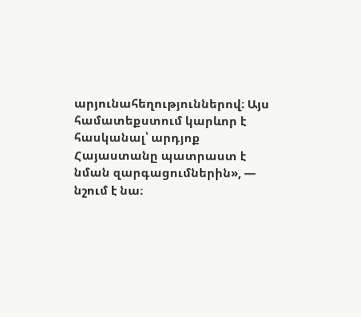արյունահեղություններով։ Այս համատեքստում կարևոր է հասկանալ՝ արդյոք Հայաստանը պատրաստ է նման զարգացումներին», — նշում է նա։